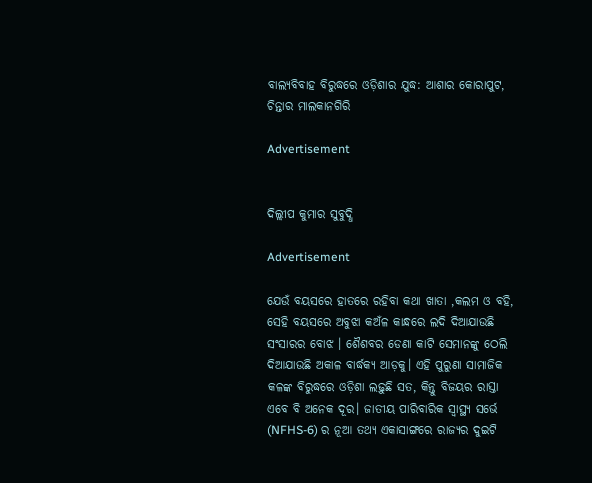ବାଲ୍ୟବିବାହ ବିରୁଦ୍ଧରେ ଓଡ଼ିଶାର ଯୁଦ୍ଧ: ଆଶାର କୋରାପୁଟ, ଚିନ୍ତାର ମାଲକାନଗିରି

Advertisement


ଦିଲ୍ଲୀପ କୁମାର ସୁବୁଦ୍ଧି

Advertisement

ଯେଉଁ ବୟସରେ ହାତରେ ରହିବା କଥା ଖାତା ,କଲମ ଓ ବହି, ସେହି ବୟସରେ ଅବୁଝା କଅଁଳ କାନ୍ଧରେ ଲଦି ଦିଆଯାଉଛି ସଂସାରର ବୋଝ । ଶୈଶବର ଡେଣା କାଟି ସେମାନଙ୍କୁ ଠେଲି ଦିଆଯାଉଛି ଅକାଳ ବାର୍ଦ୍ଧକ୍ୟ ଆଡ଼କୁ। ଏହି ପୁରୁଣା ସାମାଜିକ କଳଙ୍କ ବିରୁଦ୍ଧରେ ଓଡ଼ିଶା ଲଢ଼ୁଛି ସତ, କିନ୍ତୁ ବିଜୟର ରାସ୍ତା ଏବେ ବି ଅନେକ ଦୂର। ଜାତୀୟ ପାରିବାରିକ ସ୍ୱାସ୍ଥ୍ୟ ସର୍ଭେ (NFHS-6) ର ନୂଆ ତଥ୍ୟ ଏକାସାଙ୍ଗରେ ରାଜ୍ୟର ଦୁଇଟି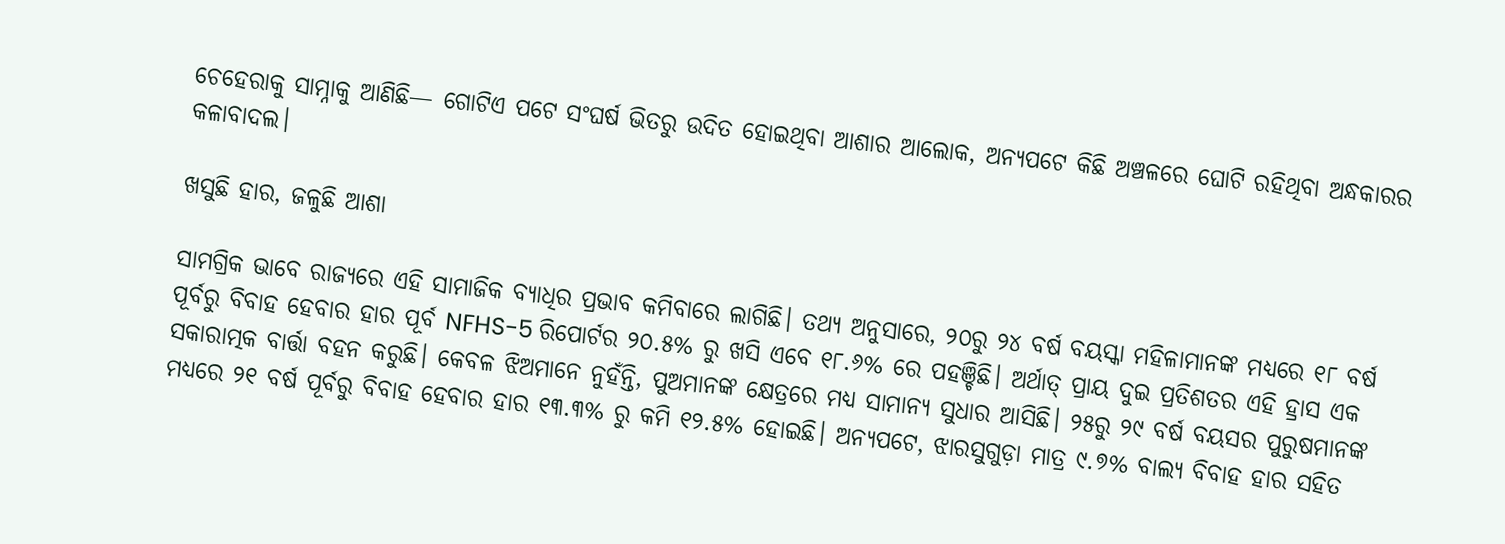ଚେହେରାକୁ ସାମ୍ନାକୁ ଆଣିଛି— ଗୋଟିଏ ପଟେ ସଂଘର୍ଷ ଭିତରୁ ଉଦିତ ହୋଇଥିବା ଆଶାର ଆଲୋକ, ଅନ୍ୟପଟେ କିଛି ଅଞ୍ଚଳରେ ଘୋଟି ରହିଥିବା ଅନ୍ଧକାରର କଳାବାଦଲ।

ଖସୁଛି ହାର, ଜଳୁଛି ଆଶା

ସାମଗ୍ରିକ ଭାବେ ରାଜ୍ୟରେ ଏହି ସାମାଜିକ ବ୍ୟାଧିର ପ୍ରଭାବ କମିବାରେ ଲାଗିଛି। ତଥ୍ୟ ଅନୁସାରେ, ୨୦ରୁ ୨୪ ବର୍ଷ ବୟସ୍କା ମହିଳାମାନଙ୍କ ମଧ୍ୟରେ ୧୮ ବର୍ଷ ପୂର୍ବରୁ ବିବାହ ହେବାର ହାର ପୂର୍ବ NFHS-5 ରିପୋର୍ଟର ୨୦.୫% ରୁ ଖସି ଏବେ ୧୮.୬% ରେ ପହଞ୍ଚିଛି। ଅର୍ଥାତ୍ ପ୍ରାୟ ଦୁଇ ପ୍ରତିଶତର ଏହି ହ୍ରାସ ଏକ ସକାରାତ୍ମକ ବାର୍ତ୍ତା ବହନ କରୁଛି। କେବଳ ଝିଅମାନେ ନୁହଁନ୍ତି, ପୁଅମାନଙ୍କ କ୍ଷେତ୍ରରେ ମଧ୍ୟ ସାମାନ୍ୟ ସୁଧାର ଆସିଛି। ୨୫ରୁ ୨୯ ବର୍ଷ ବୟସର ପୁରୁଷମାନଙ୍କ ମଧ୍ୟରେ ୨୧ ବର୍ଷ ପୂର୍ବରୁ ବିବାହ ହେବାର ହାର ୧୩.୩% ରୁ କମି ୧୨.୫% ହୋଇଛି। ଅନ୍ୟପଟେ, ଝାରସୁଗୁଡ଼ା ମାତ୍ର ୯.୭% ବାଲ୍ୟ ବିବାହ ହାର ସହିତ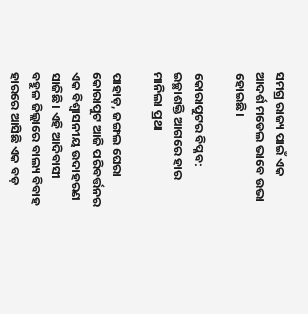ସମଗ୍ର ରାଜ୍ୟ ପାଇଁ ଏକ ଆଦର୍ଶ ମଡେଲ ଭାବେ ଉଭା ହୋଇଛି।

କୋରାପୁଟର ବିପ୍ଳବ: ଇଚ୍ଛାଶକ୍ତି ଆଗରେ ହାର ମାନିଲା ପ୍ରଥା

ପାହାଡ଼, ଜଙ୍ଗଲ ଘେରା କୋରାପୁଟ ଆଜି ପରିବର୍ତ୍ତନର ଏକ ବିଶ୍ୱାସନୀୟ ଉଦାହରଣ ସାଜିଛି। ଏହି ଆଦିବାସୀ ବହୁଳ ଜିଲ୍ଲାରେ ବାଲ୍ୟ ବିବାହ ହାରରେ ଆସିଛି ଏକ ବଡ଼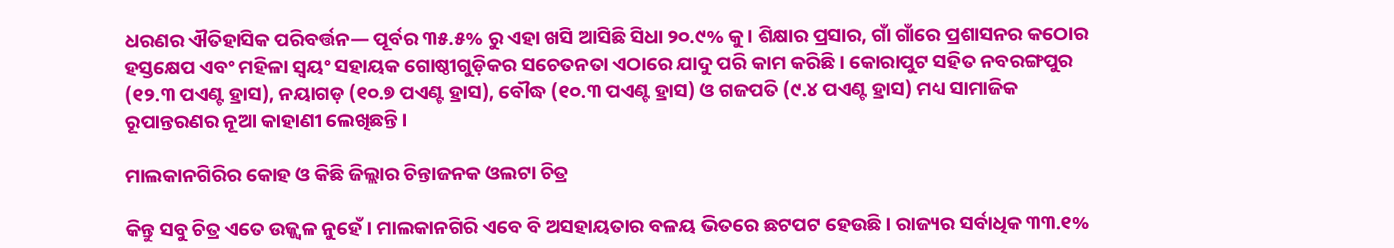ଧରଣର ଐତିହାସିକ ପରିବର୍ତ୍ତନ— ପୂର୍ବର ୩୫.୫% ରୁ ଏହା ଖସି ଆସିଛି ସିଧା ୨୦.୯% କୁ। ଶିକ୍ଷାର ପ୍ରସାର, ଗାଁ ଗାଁରେ ପ୍ରଶାସନର କଠୋର ହସ୍ତକ୍ଷେପ ଏବଂ ମହିଳା ସ୍ୱୟଂ ସହାୟକ ଗୋଷ୍ଠୀଗୁଡ଼ିକର ସଚେତନତା ଏଠାରେ ଯାଦୁ ପରି କାମ କରିଛି। କୋରାପୁଟ ସହିତ ନବରଙ୍ଗପୁର (୧୨.୩ ପଏଣ୍ଟ ହ୍ରାସ), ନୟାଗଡ଼ (୧୦.୭ ପଏଣ୍ଟ ହ୍ରାସ), ବୌଦ୍ଧ (୧୦.୩ ପଏଣ୍ଟ ହ୍ରାସ) ଓ ଗଜପତି (୯.୪ ପଏଣ୍ଟ ହ୍ରାସ) ମଧ୍ୟ ସାମାଜିକ ରୂପାନ୍ତରଣର ନୂଆ କାହାଣୀ ଲେଖିଛନ୍ତି।

ମାଲକାନଗିରିର କୋହ ଓ କିଛି ଜିଲ୍ଲାର ଚିନ୍ତାଜନକ ଓଲଟା ଚିତ୍ର

କିନ୍ତୁ ସବୁ ଚିତ୍ର ଏତେ ଉଜ୍ଜ୍ୱଳ ନୁହେଁ। ମାଲକାନଗିରି ଏବେ ବି ଅସହାୟତାର ବଳୟ ଭିତରେ ଛଟପଟ ହେଉଛି। ରାଜ୍ୟର ସର୍ବାଧିକ ୩୩.୧%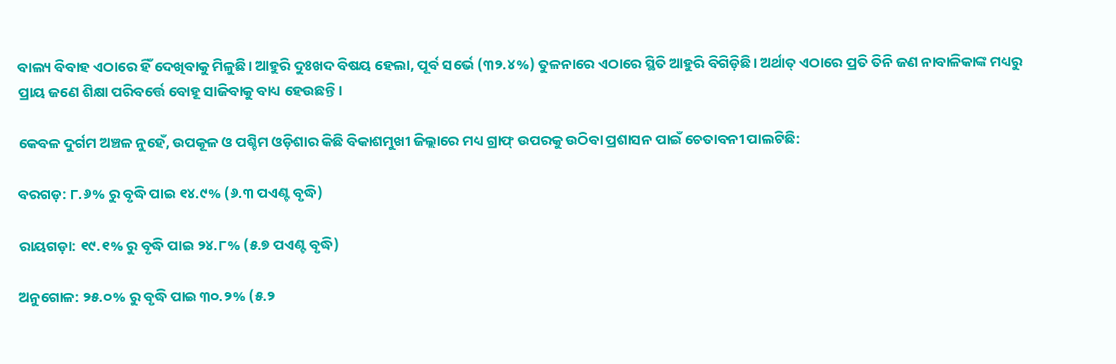ବାଲ୍ୟ ବିବାହ ଏଠାରେ ହିଁ ଦେଖିବାକୁ ମିଳୁଛି। ଆହୁରି ଦୁଃଖଦ ବିଷୟ ହେଲା, ପୂର୍ବ ସର୍ଭେ (୩୨.୪%) ତୁଳନାରେ ଏଠାରେ ସ୍ଥିତି ଆହୁରି ବିଗିଡ଼ିଛି। ଅର୍ଥାତ୍ ଏଠାରେ ପ୍ରତି ତିନି ଜଣ ନାବାଳିକାଙ୍କ ମଧ୍ୟରୁ ପ୍ରାୟ ଜଣେ ଶିକ୍ଷା ପରିବର୍ତ୍ତେ ବୋହୂ ସାଜିବାକୁ ବାଧ୍ୟ ହେଉଛନ୍ତି।

କେବଳ ଦୁର୍ଗମ ଅଞ୍ଚଳ ନୁହେଁ, ଉପକୂଳ ଓ ପଶ୍ଚିମ ଓଡ଼ିଶାର କିଛି ବିକାଶମୁଖୀ ଜିଲ୍ଲାରେ ମଧ୍ୟ ଗ୍ରାଫ୍ ଉପରକୁ ଉଠିବା ପ୍ରଶାସନ ପାଇଁ ଚେତାବନୀ ପାଲଟିଛି:

ବରଗଡ଼: ୮.୬% ରୁ ବୃଦ୍ଧି ପାଇ ୧୪.୯% (୬.୩ ପଏଣ୍ଟ ବୃଦ୍ଧି)

ରାୟଗଡ଼ା: ୧୯.୧% ରୁ ବୃଦ୍ଧି ପାଇ ୨୪.୮% (୫.୭ ପଏଣ୍ଟ ବୃଦ୍ଧି)

ଅନୁଗୋଳ: ୨୫.୦% ରୁ ବୃଦ୍ଧି ପାଇ ୩୦.୨% (୫.୨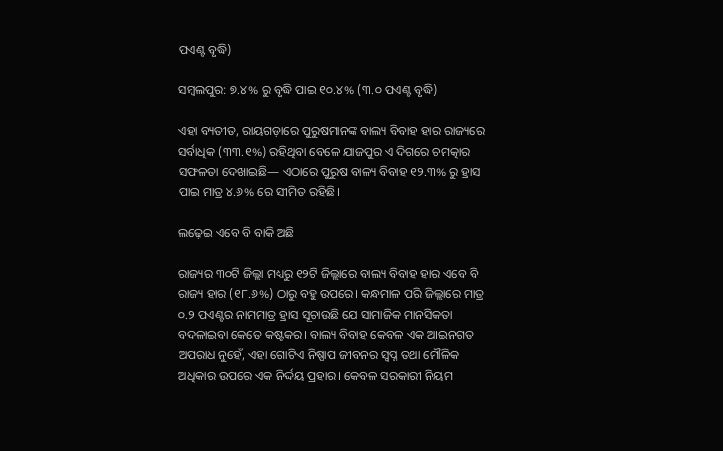ପଏଣ୍ଟ ବୃଦ୍ଧି)

ସମ୍ବଲପୁର: ୭.୪% ରୁ ବୃଦ୍ଧି ପାଇ ୧୦.୪% (୩.୦ ପଏଣ୍ଟ ବୃଦ୍ଧି)

ଏହା ବ୍ୟତୀତ, ରାୟଗଡ଼ାରେ ପୁରୁଷମାନଙ୍କ ବାଲ୍ୟ ବିବାହ ହାର ରାଜ୍ୟରେ ସର୍ବାଧିକ (୩୩.୧%) ରହିଥିବା ବେଳେ ଯାଜପୁର ଏ ଦିଗରେ ଚମତ୍କାର ସଫଳତା ଦେଖାଇଛି— ଏଠାରେ ପୁରୁଷ ବାଳ୍ୟ ବିବାହ ୧୨.୩% ରୁ ହ୍ରାସ ପାଇ ମାତ୍ର ୪.୬% ରେ ସୀମିତ ରହିଛି।

ଲଢ଼େଇ ଏବେ ବି ବାକି ଅଛି

ରାଜ୍ୟର ୩୦ଟି ଜିଲ୍ଲା ମଧ୍ୟରୁ ୧୨ଟି ଜିଲ୍ଲାରେ ବାଲ୍ୟ ବିବାହ ହାର ଏବେ ବି ରାଜ୍ୟ ହାର (୧୮.୬%) ଠାରୁ ବହୁ ଉପରେ। କନ୍ଧମାଳ ପରି ଜିଲ୍ଲାରେ ମାତ୍ର ୦.୨ ପଏଣ୍ଟର ନାମମାତ୍ର ହ୍ରାସ ସୂଚାଉଛି ଯେ ସାମାଜିକ ମାନସିକତା ବଦଳାଇବା କେତେ କଷ୍ଟକର। ବାଲ୍ୟ ବିବାହ କେବଳ ଏକ ଆଇନଗତ ଅପରାଧ ନୁହେଁ, ଏହା ଗୋଟିଏ ନିଷ୍ପାପ ଜୀବନର ସ୍ୱପ୍ନ ତଥା ମୌଳିକ ଅଧିକାର ଉପରେ ଏକ ନିର୍ଦ୍ଦୟ ପ୍ରହାର। କେବଳ ସରକାରୀ ନିୟମ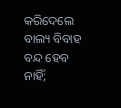କରିଦେଲେ ବାଲ୍ୟ ବିବାହ ବନ୍ଦ ହେବ ନାହିଁ;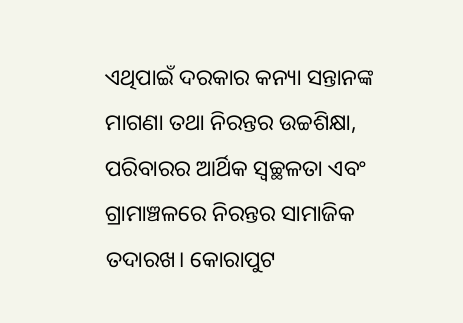ଏଥିପାଇଁ ଦରକାର କନ୍ୟା ସନ୍ତାନଙ୍କ ମାଗଣା ତଥା ନିରନ୍ତର ଉଚ୍ଚଶିକ୍ଷା, ପରିବାରର ଆର୍ଥିକ ସ୍ୱଚ୍ଛଳତା ଏବଂ ଗ୍ରାମାଞ୍ଚଳରେ ନିରନ୍ତର ସାମାଜିକ ତଦାରଖ। କୋରାପୁଟ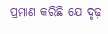ପ୍ରମାଣ କରିଛି ଯେ ଦୃଢ଼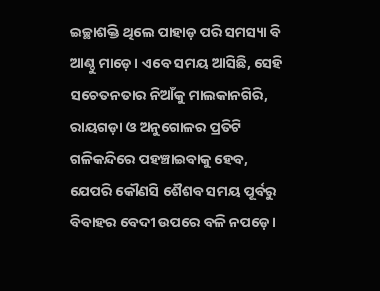ଇଚ୍ଛାଶକ୍ତି ଥିଲେ ପାହାଡ଼ ପରି ସମସ୍ୟା ବି ଆଣ୍ଠୁ ମାଡ଼େ। ଏବେ ସମୟ ଆସିଛି, ସେହି ସଚେତନତାର ନିଆଁକୁ ମାଲକାନଗିରି, ରାୟଗଡ଼ା ଓ ଅନୁଗୋଳର ପ୍ରତିଟି ଗଳିକନ୍ଦିରେ ପହଞ୍ଚାଇବାକୁ ହେବ, ଯେପରି କୌଣସି ଶୈଶବ ସମୟ ପୂର୍ବରୁ ବିବାହର ବେଦୀ ଉପରେ ବଳି ନପଡ଼େ।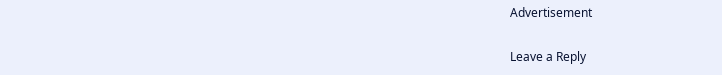Advertisement

Leave a Reply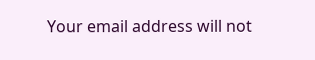Your email address will not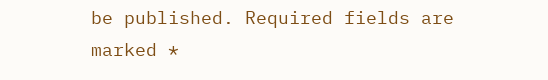be published. Required fields are marked *